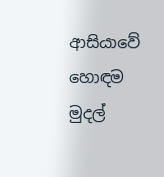ආසියාවේ හොඳම මුදල්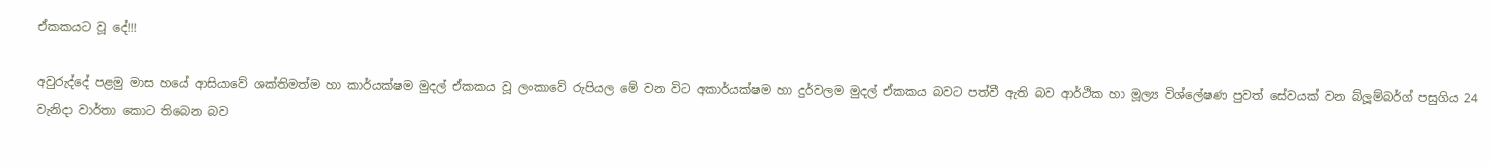ඒකකයට වූ දේ!!!

අවුරුද්දේ පළමු මාස හයේ ආසියාවේ ශක්තිමත්ම හා කාර්යක්ෂම මුදල් ඒකකය වූ ලංකාවේ රුපියල මේ වන විට අකාර්යක්ෂම හා දුර්වලම මුදල් ඒකකය බවට පත්වී ඇති බව ආර්ථික හා මූල්‍ය විශ්ලේෂණ පුවත් සේවයක් වන බ්ලූම්බර්ග් පසුගිය 24 වැනිදා වාර්තා කොට තිබෙන බව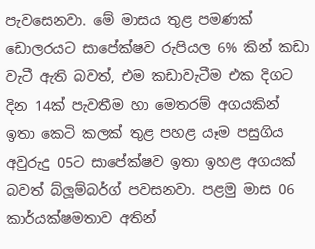පැවසෙනවා. මේ මාසය තුළ පමණක් ඩොලරයට සාපේක්ෂව රුපියල 6% කින් කඩා වැටී ඇති බවත්, එම කඩාවැටීම එක දිගට දින 14ක් පැවතීම හා මෙතරම් අගයකින් ඉතා කෙටි කලක් තුළ පහළ යෑම පසුගිය අවුරුදු 05ට සාපේක්ෂව ඉතා ඉහළ අගයක් බවත් බ්ලූම්බර්ග් පවසනවා. පළමු මාස 06 කාර්යක්ෂමතාව අතින්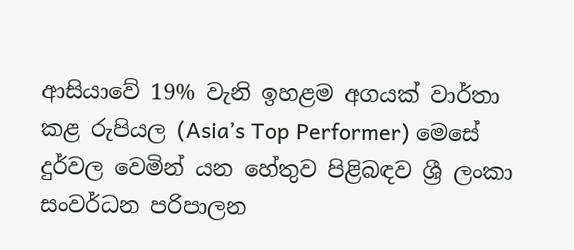ආසියාවේ 19% වැනි ඉහළම අගයක් වාර්තා කළ රුපියල (Asia’s Top Performer) මෙසේ දුර්වල වෙමින් යන හේතුව පිළිබඳව ශ්‍රී ලංකා සංවර්ධන පරිපාලන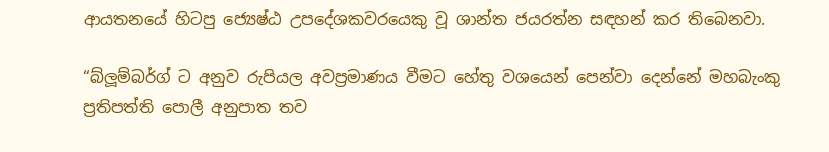ආයතනයේ හිටපු ජ්‍යෙෂ්ඨ උපදේශකවරයෙකු වූ ශාන්ත ජයරත්න සඳහන් කර තිබෙනවා.

“බ්ලූම්බර්ග් ට අනුව රුපියල අවප්‍රමාණය වීමට හේතු වශයෙන් පෙන්වා දෙන්නේ මහබැංකු ප්‍රතිපත්ති පොලී අනුපාත තව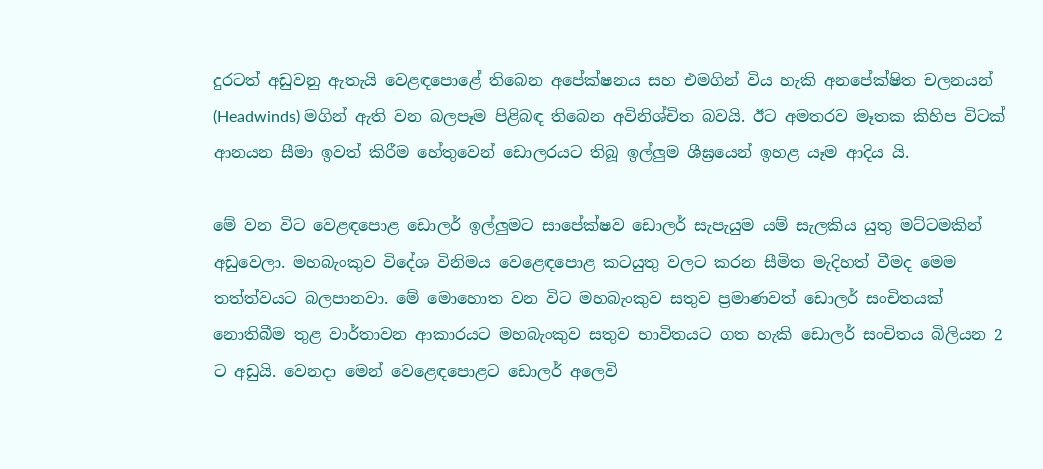දුරටත් අඩුවනු ඇතැයි වෙළඳපොළේ තිබෙන අපේක්ෂනය සහ එමගින් විය හැකි අනපේක්ෂිත චලනයන් (Headwinds) මගින් ඇති වන බලපෑම පිළිබඳ තිබෙන අවිනිශ්චිත බවයි. ඊට අමතරව මෑතක කිහිප විටක් ආනයන සීමා ඉවත් කිරීම හේතුවෙන් ඩොලරයට තිබූ ඉල්ලුම ශීඝ්‍රයෙන් ඉහළ යෑම ආදිය යි.

මේ වන විට වෙළඳපොළ ඩොලර් ඉල්ලුමට සාපේක්ෂව ඩොලර් සැපැයුම යම් සැලකිය යුතු මට්ටමකින් අඩුවෙලා. මහබැංකුව විදේශ විනිමය වෙළෙඳපොළ කටයුතු වලට කරන සීමිත මැදිහත් වීමද මෙම තත්ත්වයට බලපානවා. මේ මොහොත වන විට මහබැංකුව සතුව ප්‍රමාණවත් ඩොලර් සංචිතයක් නොතිබීම තුළ වාර්තාවන ආකාරයට මහබැංකුව සතුව භාවිතයට ගත හැකි ඩොලර් සංචිතය බිලියන 2 ට අඩුයි. වෙනදා මෙන් වෙළෙඳපොළට ඩොලර් අලෙවි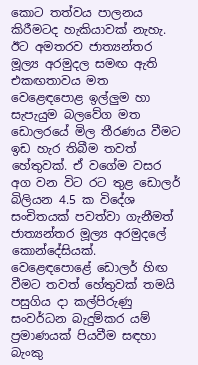කොට තත්වය පාලනය කිරීමටද හැකියාවක් නැහැ. ඊට අමතරව ජාත්‍යන්තර මූල්‍ය අරමුදල සමඟ ඇති එකඟතාවය මත වෙළෙඳපොළ ඉල්ලුම හා සැපැයුම බලවේග මත ඩොලරයේ මිල තීරණය වීමට ඉඩ හැර තිබීම තවත් හේතුවක්. ඒ වගේම වසර අග වන විට රට තුළ ඩොලර් බිලියන 4.5 ක විදේශ සංචිතයක් පවත්වා ගැනීමත් ජාත්‍යන්තර මූල්‍ය අරමුදලේ කොන්දේසියක්. වෙළෙඳපොළේ ඩොලර් හිඟ වීමට තවත් හේතුවක් තමයි පසුගිය දා කල්පිරුණු සංවර්ධන බැදුම්කර යම් ප්‍රමාණයක් පියවීම සඳහා බැංකු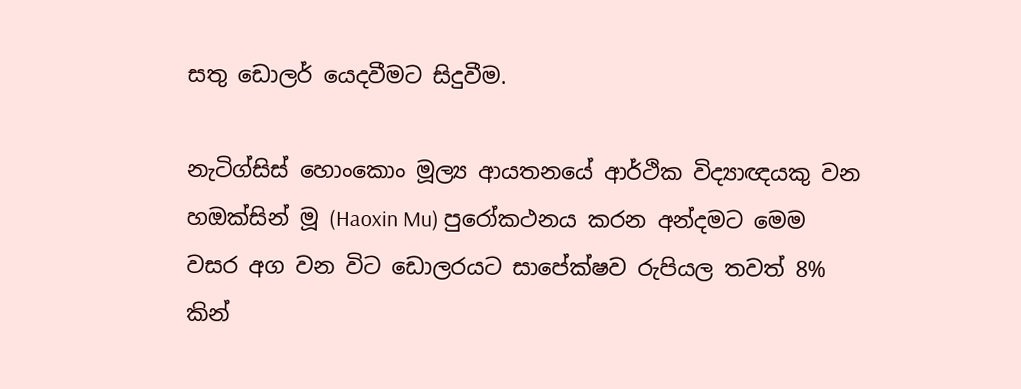සතු ඩොලර් යෙදවීමට සිදුවීම.

නැටිග්සිස් හොංකොං මූල්‍ය ආයතනයේ ආර්ථික විද්‍යාඥයකු වන හඔක්සින් මූ (Haoxin Mu) පුරෝකථනය කරන අන්දමට මෙම වසර අග වන විට ඩොලරයට සාපේක්ෂව රුපියල තවත් 8% කින්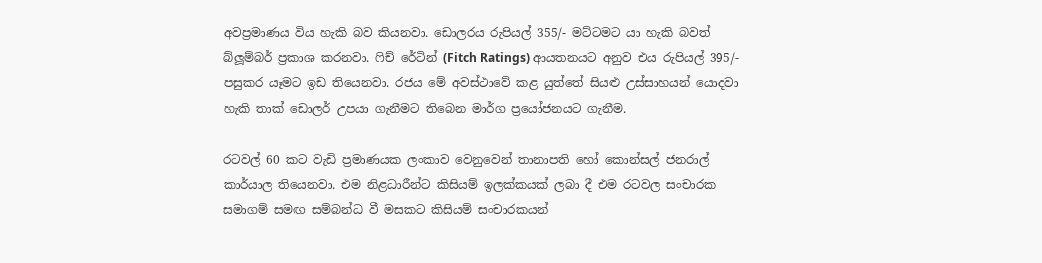අවප්‍රමාණය විය හැකි බව කියනවා. ඩොලරය රුපියල් 355/- මට්ටමට යා හැකි බවත් බ්ලූම්බර් ප්‍රකාශ කරනවා. ෆිච් රේටින් (Fitch Ratings) ආයතනයට අනුව එය රුපියල් 395/- පසුකර යෑමට ඉඩ තියෙනවා. රජය මේ අවස්ථාවේ කළ යුත්තේ සියළු උස්සාහයන් යොදවා හැකි තාක් ඩොලර් උපයා ගැනීමට තිබෙන මාර්ග ප්‍රයෝජනයට ගැනීම.

රටවල් 60 කට වැඩි ප්‍රමාණයක ලංකාව වෙනුවෙන් තානාපති හෝ කොන්සල් ජනරාල් කාර්යාල තියෙනවා. එම නිළධාරීන්ට කිසියම් ඉලක්කයක් ලබා දී එම රටවල සංචාරක සමාගම් සමඟ සම්බන්ධ වී මසකට කිසියම් සංචාරකයන්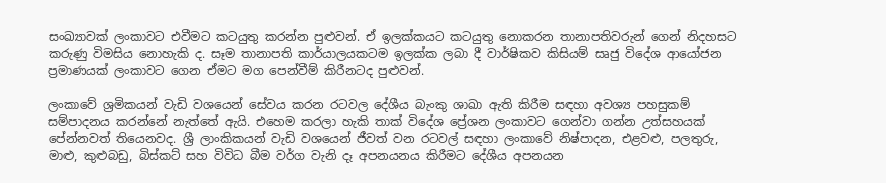සංඛ්‍යාවක් ලංකාවට එවීමට කටයුතු කරන්න පුළුවන්. ඒ ඉලක්කයට කටයුතු නොකරන තානාපතිවරුන් ගෙන් නිදහසට කරුණු විමසිය නොහැකි ද. සෑම තානාපති කාර්යාලයකටම ඉලක්ක ලබා දී වාර්ෂිකව කිසියම් සෘජු විදේශ ආයෝජන ප්‍රමාණයක් ලංකාවට ගෙන ඒමට මග පෙන්වීම් කිරීනටද පුළුවන්.

ලංකාවේ ශ්‍රමිකයන් වැඩි වශයෙන් සේවය කරන රටවල දේශීය බැංකු ශාඛා ඇති කිරීම සඳහා අවශ්‍ය පහසුකම් සම්පාදනය කරන්නේ නැත්තේ ඇයි. එහෙම කරලා හැකි තාක් විදේශ ප්‍රේශන ලංකාවට ගෙන්වා ගන්න උත්සහයක් පේන්නවත් තියෙනවද. ශ්‍රී ලාංකිකයන් වැඩි වශයෙන් ජීවත් වන රටවල් සඳහා ලංකාවේ නිෂ්පාදන, එළවළු, පලතුරු, මාළු, කුළුබඩු, බිස්කට් සහ විවිධ බීම වර්ග වැනි දෑ අපනයනය කිරීමට දේශීය අපනයන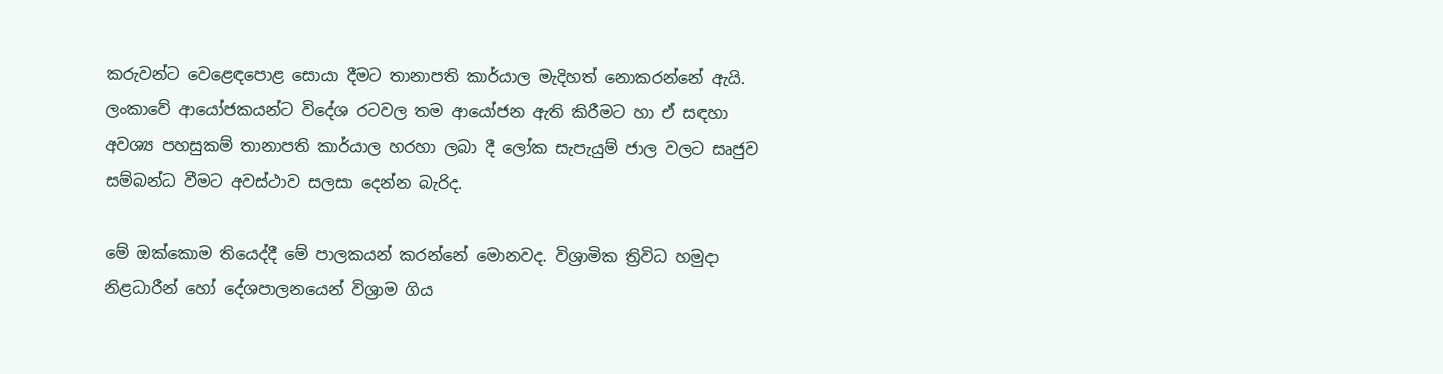කරුවන්ට වෙළෙඳපොළ සොයා දීමට තානාපති කාර්යාල මැදිහත් නොකරන්නේ ඇයි. ලංකාවේ ආයෝජකයන්ට විදේශ රටවල තම ආයෝජන ඇති කිරීමට හා ඒ සඳහා අවශ්‍ය පහසුකම් තානාපති කාර්යාල හරහා ලබා දී ලෝක සැපැයුම් ජාල වලට සෘජුව සම්බන්ධ වීමට අවස්ථාව සලසා දෙන්න බැරිද.

මේ ඔක්කොම තියෙද්දී මේ පාලකයන් කරන්නේ මොනවද. විශ්‍රාමික ත්‍රිවිධ හමුදා නිළධාරීන් හෝ දේශපාලනයෙන් විශ්‍රාම ගිය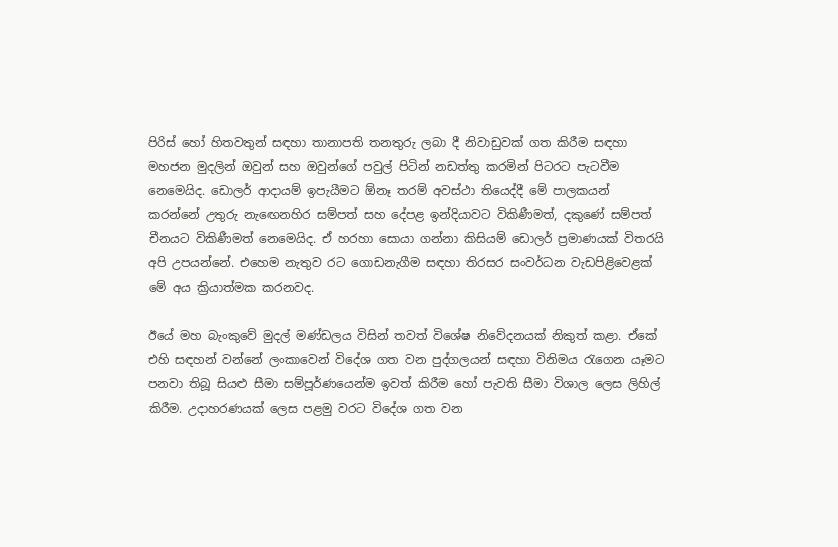පිරිස් හෝ හිතවතුන් සඳහා තානාපති තනතුරු ලබා දී නිවාඩුවක් ගත කිරීම සඳහා මහජන මුදලින් ඔවුන් සහ ඔවුන්ගේ පවුල් පිටින් නඩත්තු කරමින් පිටරට පැටවීම නෙමෙයිද. ඩොලර් ආදායම් ඉපැයීමට ඕනෑ තරම් අවස්ථා තියෙද්දී මේ පාලකයන් කරන්නේ උතුරු නැඟෙනහිර සම්පත් සහ දේපළ ඉන්දියාවට විකිණීමත්, දකුණේ සම්පත් චීනයට විකිණීමත් නෙමෙයිද. ඒ හරහා සොයා ගන්නා කිසියම් ඩොලර් ප්‍රමාණයක් විතරයි අපි උපයන්නේ. එහෙම නැතුව රට ගොඩනැගීම සඳහා තිරසර සංවර්ධන වැඩපිළිවෙළක් මේ අය ක්‍රියාත්මක කරනවද.

ඊයේ මහ බැංකුවේ මුදල් මණ්ඩලය විසින් තවත් විශේෂ නිවේදනයක් නිකුත් කළා. ඒකේ එහි සඳහන් වන්නේ ලංකාවෙන් විදේශ ගත වන පුද්ගලයන් සඳහා විනිමය රැගෙන යෑමට පනවා තිබූ සියළු සීමා සම්පූර්ණයෙන්ම ඉවත් කිරීම හෝ පැවති සීමා විශාල ලෙස ලිහිල් කිරීම. උදාහරණයක් ලෙස පළමු වරට විදේශ ගත වන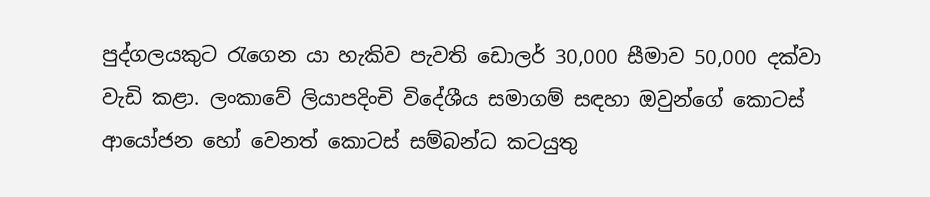පුද්ගලයකුට රැගෙන යා හැකිව පැවති ඩොලර් 30,000 සීමාව 50,000 දක්වා වැඩි කළා. ලංකාවේ ලියාපදිංචි විදේශීය සමාගම් සඳහා ඔවුන්ගේ කොටස් ආයෝජන හෝ වෙනත් කොටස් සම්බන්ධ කටයුතු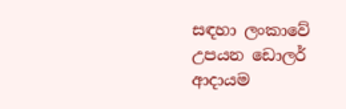සඳහා ලංකාවේ උපයන ඩොලර් ආදායම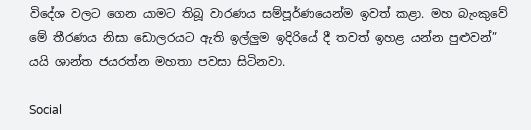විදේශ වලට ගෙන යාමට තිබූ වාරණය සම්පූර්ණයෙන්ම ඉවත් කළා. මහ බැංකුවේ මේ තීරණය නිසා ඩොලරයට ඇති ඉල්ලුම ඉදිරියේ දී තවත් ඉහළ යන්න පුළුවන්” යයි ශාන්ත ජයරත්න මහතා පවසා සිටිනවා.

Social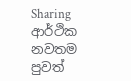Sharing
ආර්ථික නවතම පුවත්